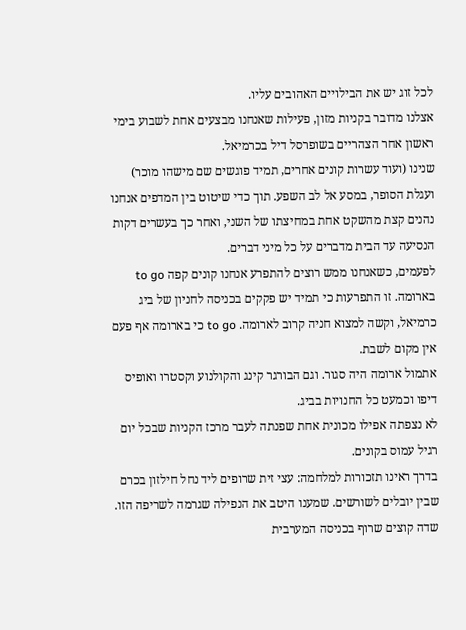לכל זוג יש את הבילויים האהובים עליו.
אצלנו מדובר בקניות מזון, פעילות שאנחנו מבצעים אחת לשבוע בימי ראשון אחר הצהריים בשופרסל דיל בכרמיאל.
שנינו (ועוד עשרות קונים אחרים, תמיד פוגשים שם מישהו מוכר) ועגלת הסופר, במסע אל לב השפע. תוך כדי שיטוט בין המדפים אנחנו נהנים קצת מהשקט אחת במחיצתו של השני, ואחר כך בעשרים דקות הנסיעה עד הבית מדברים על כל מיני דברים.
לפעמים, כשאנחנו ממש רוצים להתפרע אנחנו קונים קפה to go בארומה. זו התפרעות כי תמיד יש פקקים בכניסה לחניון של ביג כרמיאל, וקשה למצוא חניה קרוב לארומה. to go כי בארומה אף פעם אין מקום לשבת.
אתמול ארומה היה סגור. וגם הבורגר קינג והקולנוע וקסטרו ואופיס דיפו וכמעט כל החנויות בביג.
לא נצפתה אפילו מכונית אחת שפנתה לעבר מרכז הקניות שבכל יום רגיל עמוס בקונים.
בדרך ראינו תזכורות למלחמה: עצי זית שרופים ליד נחל חילזון בכרם שבין יובלים לשורשים. שמענו היטב את הנפילה שגרמה לשריפה הזו. שדה קוצים שרוף בכניסה המערבית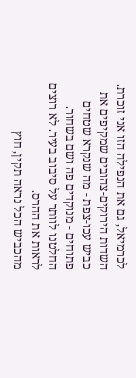לכרמיאל, גם את הנפילה הזו אני זוכרת. השדות הירוקים-צהובים שמקיפים את כביש עכו-צפת - מה שנקרא שטחים פתוחים - מנוקדים פה ושם בשחור.
החלטנו לוותר על סיבוב בעיר. לא רוצים לראות את ההרס.
מהכביש הכל נראה תקין, חוץ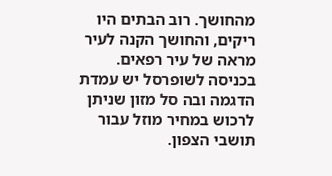מהחושך. רוב הבתים היו ריקים, והחושך הקנה לעיר מראה של עיר רפאים.
בכניסה לשופרסל יש עמדת הדגמה ובה סל מזון שניתן לרכוש במחיר מוזל עבור תושבי הצפון.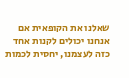שאלנו את הקופאית אם אנחנו יכולים לקנות אחד כזה לעצמנו, יחסית לכמות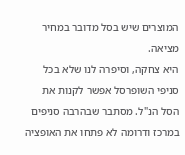המוצרים שיש בסל מדובר במחיר מציאה.
היא צחקה, וסיפרה לנו שלא בכל סניפי השופרסל אפשר לקנות את הסל הנ"ל. מסתבר שבהרבה סניפים במרכז ודרומה לא פתחו את האופציה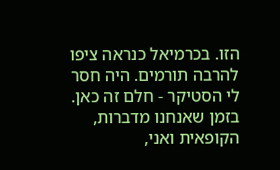הזו. בכרמיאל כנראה ציפו להרבה תורמים. היה חסר לי הסטיקר - חלם זה כאן.
בזמן שאנחנו מדברות, הקופאית ואני,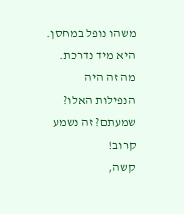משהו נופל במחסן.
היא מיד נדרכת. מה זה היה הנפילות האלו? שמעתם? זה נשמע קרוב!
קשה,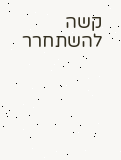קשה להשתחרר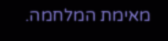מאימת המלחמה.